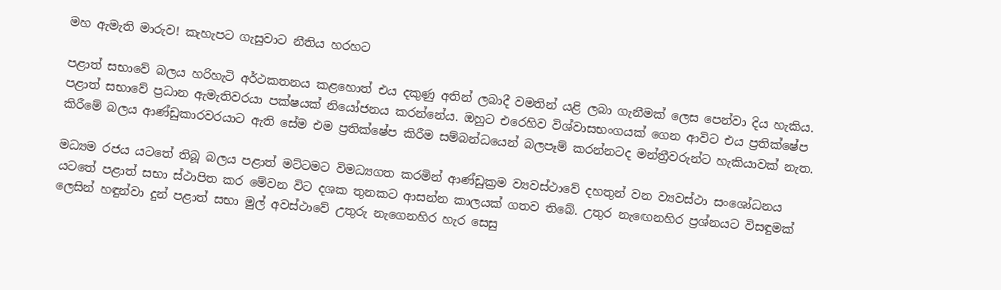මහ ඇමැති මාරුව! කැහැපට ගැසුවාට නීතිය හරහට

පළාත් සභාවේ බලය හරිහැටි අර්ථකතනය කළහොත් එය දකුණු අතින් ලබාදී වමතින් යළි ලබා ගැනීමක් ලෙස පෙන්වා දිය හැකිය. පළාත් සභාවේ ප්‍රධාන ඇමැතිවරයා පක්ෂයක් නියෝජනය කරන්නේය. ඔහුට එරෙහිව විශ්වාසභංගයක් ගෙන ආවිට එය ප්‍රතික්ෂේප කිරීමේ බලය ආණ්ඩුකාරවරයාට ඇති සේම එම ප්‍රතික්ෂේප කිරීම සම්බන්ධයෙන් බලපෑම් කරන්නටද මන්ත්‍රීවරුන්ට හැකියාවක් නැත.

මධ්‍යම රජ‍ය යටතේ තිබූ බලය පළාත් මට්ටමට විමධ්‍යගත කරමින් ආණ්ඩුක්‍රම ව්‍යවස්ථාවේ දහතුන් වන ව්‍යවස්ථා සංශෝධනය යටතේ පළාත් සභා ස්ථාපිත කර මේවන විට දශක තුනකට ආසන්න කාලයක් ගතව තිබේ. උතුර නැඟෙනහිර ප්‍රශ්නයට විසඳුමක් ලෙසින් හඳුන්වා දුන් පළාත් සභා මුල් අවස්ථාවේ උතුරු නැගෙනහිර හැර සෙසු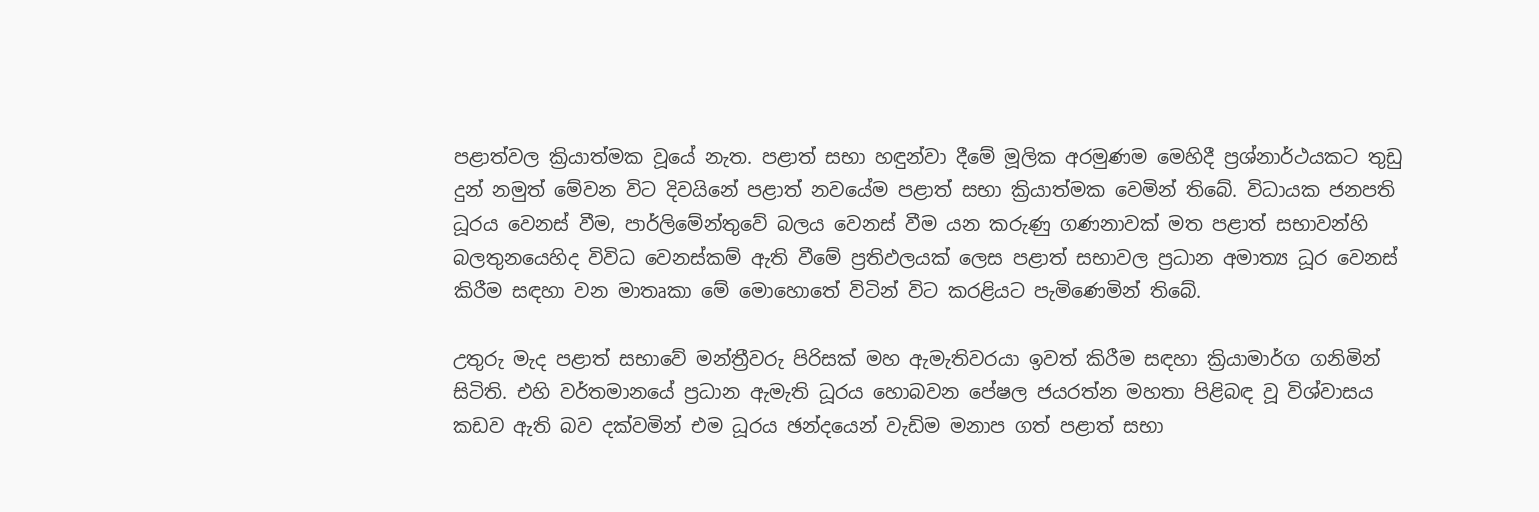පළාත්වල ක්‍රියාත්මක වූයේ නැත. පළාත් සභා හඳුන්වා දීමේ මූලික අරමුණම මෙහිදී ප්‍රශ්නාර්ථයකට තුඩු දුන් නමුත් මේවන විට දිවයිනේ පළාත් නවයේම පළාත් සභා ක්‍රියාත්මක වෙමින් තිබේ. විධායක ජනපති ධූරය වෙනස් වීම, පාර්ලිමේන්තුවේ බලය වෙනස් වීම යන කරුණු ගණනාවක් මත පළාත් සභාවන්හි බලතුනයෙහිද විවිධ වෙනස්කම් ඇති වීමේ ප්‍රතිඵලයක් ලෙස පළාත් සභාවල ප්‍රධාන අමාත්‍ය ධූර වෙනස් කිරීම සඳහා වන මාතෘකා මේ මොහොතේ විටින් විට කරළියට පැමිණෙමින් තිබේ.

උතුරු මැද පළාත් සභාවේ මන්ත්‍රීවරු පිරිසක් මහ ඇමැතිවරයා ඉවත් කිරීම සඳහා ක්‍රියාමාර්ග ගනිමින් සිටිති. එහි වර්තමානයේ ප්‍රධාන ඇමැති ධූරය හොබවන පේෂල ජයරත්න මහතා පිළිබඳ වූ විශ්වාසය කඩව ඇති බව දක්වමින් එම ධූරය ඡන්දයෙන් වැඩිම මනාප ගත් පළාත් සභා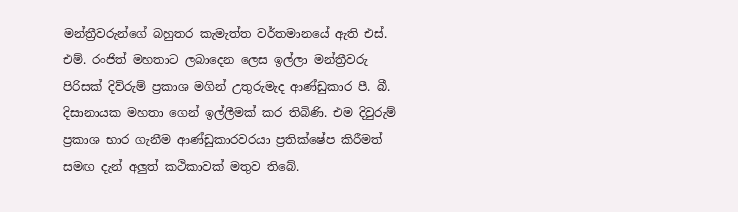මන්ත්‍රීවරුන්ගේ බහුතර කැමැත්ත වර්තමානයේ ඇති එස්. එම්. රංජිත් මහතාට ලබාදෙන ලෙස ඉල්ලා මන්ත්‍රීවරු පිරිසක් දිව්රුම් ප්‍රකාශ මගින් උතුරුමැද ආණ්ඩුකාර පී. බී. දිසානායක මහතා ගෙන් ඉල්ලීමක් කර තිබිණි. එම දිවුරුම් ප්‍රකාශ භාර ගැනීම ආණ්ඩුකාරවරයා ප්‍රතික්ෂේප කිරීමත් සමඟ දැන් අලුත් කථිකාවක් මතුව තිබේ.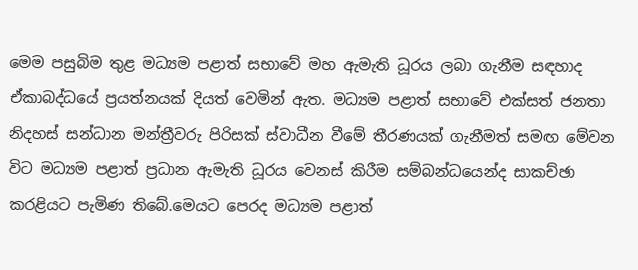මෙම පසුබිම තුළ මධ්‍යම පළාත් සභාවේ මහ ඇමැති ධූරය ලබා ගැනීම සඳහාද ඒකාබද්ධයේ ප්‍රයත්නයක් දියත් වෙමින් ඇත. මධ්‍යම පළාත් සභාවේ එක්සත් ජනතා නිදහස් සන්ධාන මන්ත්‍රීවරු පිරිසක් ස්වාධීන වීමේ තීරණයක් ගැනීමත් සමඟ මේවන විට මධ්‍යම පළාත් ප්‍රධාන ඇමැති ධූරය වෙනස් කිරීම සම්බන්ධයෙන්ද සාකච්ඡා කරළියට පැමිණ තිබේ.මෙයට පෙරද මධ්‍යම පළාත්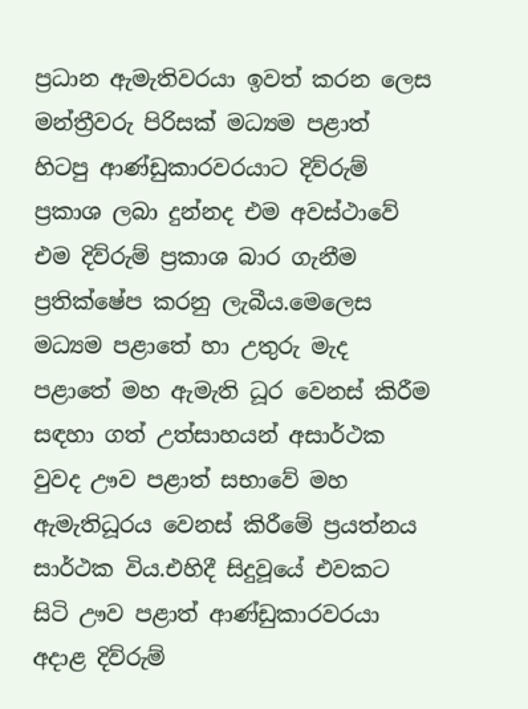ප්‍රධාන ඇමැතිවරයා ඉවත් කරන ලෙස මන්ත්‍රීවරු පිරිසක් මධ්‍යම පළාත් හිටපු ආණ්ඩුකාරවරයාට දිව්රුම් ප්‍රකාශ ලබා දුන්නද එම අවස්ථාවේ එම දිව්රුම් ප්‍රකාශ බාර ගැනීම ප්‍රතික්ෂේප කරනු ලැබීය.මෙලෙස මධ්‍යම පළාතේ හා උතුරු මැද පළාතේ මහ ඇමැති ධූර වෙනස් කිරීම සඳහා ගත් උත්සාහයන් අසාර්ථක වුවද ඌව පළාත් සභාවේ මහ ඇමැතිධූරය වෙනස් කිරීමේ ප්‍රයත්නය සාර්ථක විය.එහිදී සිදුවූයේ එවකට සිටි ඌව පළාත් ආණ්ඩුකාරවරයා අදාළ දිව්රුම්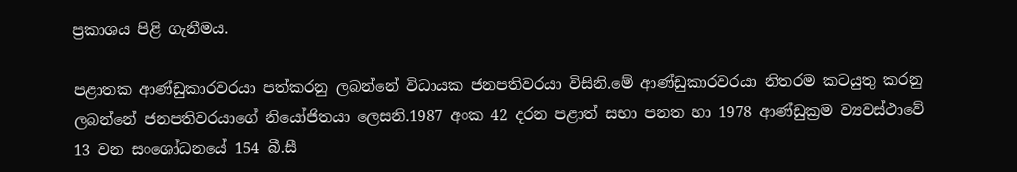ප්‍රකාශය පිළි ගැනීමය.

පළාතක ආණ්ඩුකාරවරයා පත්කරනු ලබන්නේ විධායක ජනපතිවරයා විසිනි.මේ ආණ්ඩුකාරවරයා නිතරම කටයුතු කරනු ලබන්නේ ජනපතිවරයාගේ නියෝජිතයා ලෙසනි.1987 අංක 42 දරන පළාත් සභා පනත හා 1978 ආණ්ඩුක්‍රම ව්‍යවස්ථාවේ 13 වන සංශෝධනයේ 154 බී.සී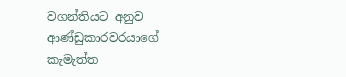වගන්තියට අනුව ආණ්ඩුකාරවරයාගේ කැමැත්ත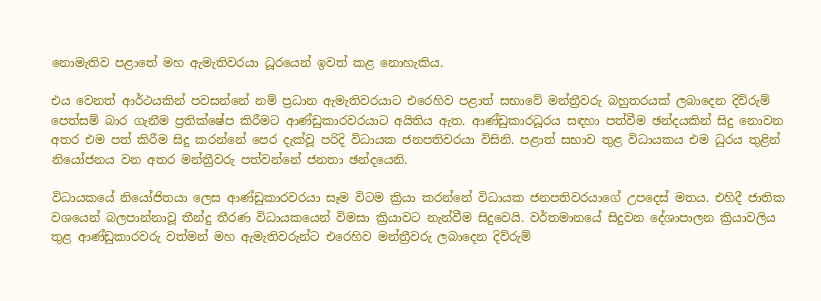නොමැතිව පළාතේ මහ ඇමැතිවරයා ධූරයෙන් ඉවත් කළ නොහැකිය.

එය වෙනත් ආර්ථයකින් පවසන්නේ නම් ප්‍රධාන ඇමැතිවරයාට එරෙහිව පළාත් සභාවේ මන්ත්‍රීවරු බහුතරයක් ලබාදෙන දිව්රුම් පෙත්සම් බාර ගැනීම ප්‍රතික්ෂේප කිරීමට ආණ්ඩුකාරවරයාට අයිතිය ඇත. ආණ්ඩුකාරධූරය සඳහා පත්වීම ඡන්දයකින් සිදු නොවන අතර එම පත් කිරීම සිදු කරන්නේ පෙර දැක්වූ පරිදි විධායක ජනපතිවරයා විසිනි. පළාත් සභාව තුළ විධායකය එම ධුරය තුළින් නියෝජනය වන අතර මන්ත්‍රීවරු පත්වන්නේ ජනතා ඡන්දයෙනි.

විධායකයේ නියෝජිතයා ලෙස ආණ්ඩුකාරවරයා සෑම විටම ක්‍රියා කරන්නේ විධායක ජනපතිවරයාගේ උපදෙස් මතය. එහිදී ජාතික වශයෙන් බලපාන්නාවූ තීන්දු තීරණ විධායකයෙන් විමසා ක්‍රියාවට නැන්වීම සිදුවෙයි. වර්තමානයේ සිදුවන දේශාපාලන ක්‍රියාවලිය තුළ ආණ්ඩුකාරවරු වත්මන් මහ ඇමැතිවරුන්ට එරෙහිව මන්ත්‍රීවරු ලබාදෙන දිව්රුම්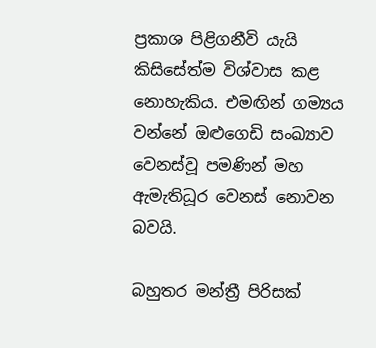ප්‍රකාශ පිළිගනීවි යැයි කිසිසේත්ම විශ්වාස කළ නොහැකිය. එමඟින් ගම්‍යය වන්නේ ඔළුගෙඩි සංඛ්‍යාව වෙනස්වූ පමණින් මහ ඇමැතිධූර වෙනස් නොවන බවයි.

බහුතර මන්ත්‍රී පිරිසක්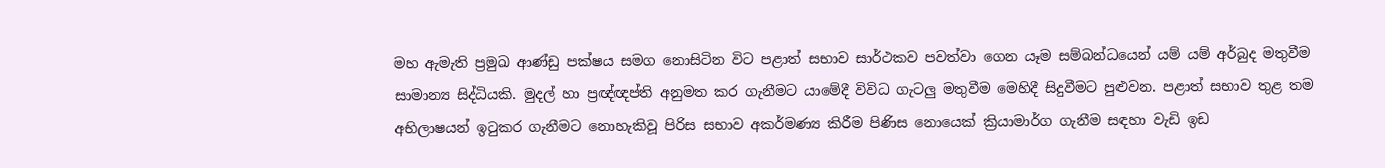මහ ඇමැති ප්‍රමුඛ ආණ්ඩු පක්ෂය සමග නොසිටින විට පළාත් සභාව සාර්ථකව පවත්වා ගෙන යෑම සම්බන්ධයෙන් යම් යම් අර්බුද මතුවීම සාමාන්‍ය සිද්ධියකි. මුදල් හා ප්‍රඥ්ඥප්ති අනුමත කර ගැනීමට යාමේදී විවිධ ගැටලු මතුවීම මෙහිදී සිදුවීමට පුළුවන. පළාත් සභාව තුළ තම අභිලාෂයන් ඉටුකර ගැනීමට නොහැකිවූ පිරිස සභාව අකර්මණ්‍ය කිරීම පිණිස නොයෙක් ක්‍රියාමාර්ග ගැනීම සඳහා වැඩි ඉඩ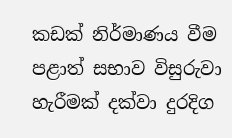කඩක් නිර්මාණය වීම පළාත් සභාව විසුරුවා හැරීමක් දක්වා දුරදිග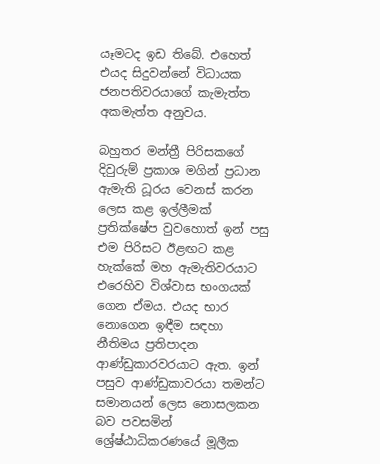යෑමටද ඉඩ තිබේ. එහෙත් එයද සිදුවන්නේ විධායක ජනපතිවරයාගේ කැමැත්ත අකමැත්ත අනුවය.

බහුතර මන්ත්‍රී පිරිසකගේ දිවුරුම් ප්‍රකාශ මගින් ප්‍රධාන ඇමැති ධූරය වෙනස් කරන ලෙස කළ ඉල්ලීමක් ප්‍රතික්ෂේප වුවහොත් ඉන් පසු එම පිරිසට ඊළඟට කළ හැක්කේ මහ ඇමැතිවරයාට එරෙහිව විශ්වාස භංගයක් ගෙන ඒමය. එයද භාර නොගෙන ඉඳීම සඳහා නීතිමය ප්‍රතිපාදන ආණ්ඩුකාරවරයාට ඇත. ඉන් පසුව ආණ්ඩුකාවරයා තමන්ට සමානයන් ලෙස නොසලකන බව පවසමින් ශ්‍රේෂ්ඨාධිකරණයේ මූලීක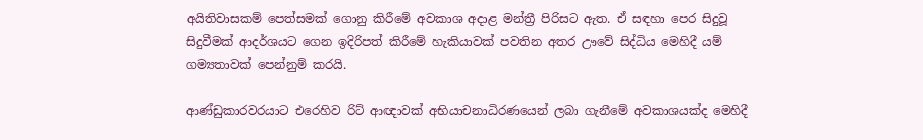අයිතිවාසකම් පෙත්සමක් ගොනු කිරීමේ අවකාශ අදාළ මන්ත්‍රී පිරිසට ඇත. ඒ සඳහා පෙර සිදුවූ සිදුවීමක් ආදර්ශයට ගෙන ඉදිරිපත් කිරීමේ හැකියාවක් පවතින අතර ඌවේ සිද්ධිය මෙහිදී යම් ගම්‍යතාවක් පෙන්නුම් කරයි.

ආණ්ඩුකාරවරයාට එරෙහිව රිට් ආඥාවක් අභියාචනාධිරණයෙන් ලබා ගැනීමේ අවකාශයක්ද මෙහිදී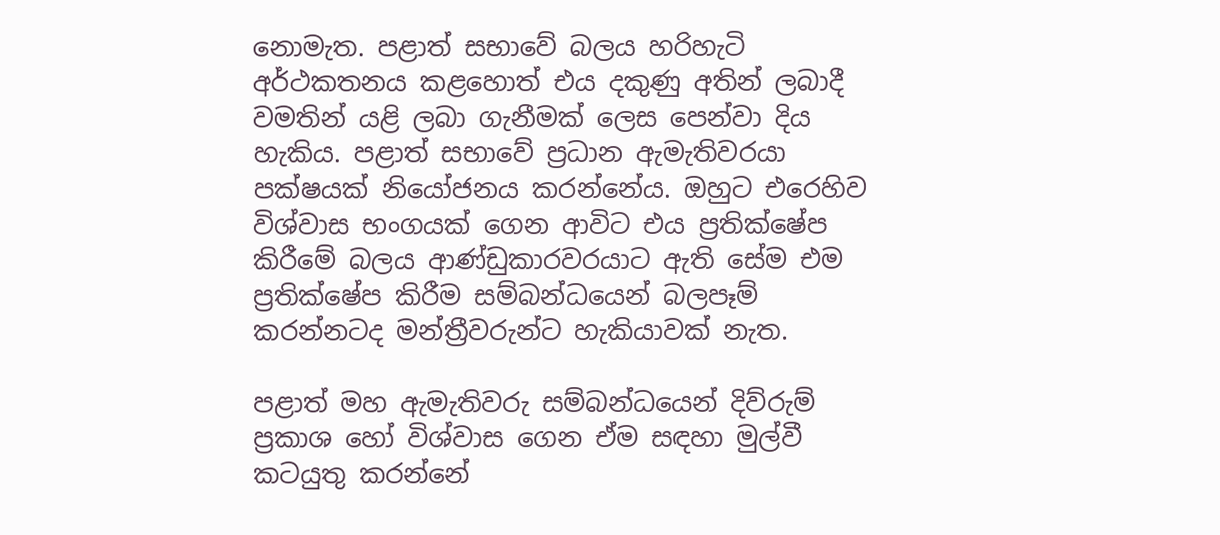නොමැත. පළාත් සභාවේ බලය හරිහැටි අර්ථකතනය කළහොත් එය දකුණු අතින් ලබාදී වමතින් යළි ලබා ගැනීමක් ලෙස පෙන්වා දිය හැකිය. පළාත් සභාවේ ප්‍රධාන ඇමැතිවරයා පක්ෂයක් නියෝජනය කරන්නේය. ඔහුට එරෙහිව විශ්වාස භංගයක් ගෙන ආවිට එය ප්‍රතික්ෂේප කිරීමේ බලය ආණ්ඩුකාරවරයාට ඇති සේම එම ප්‍රතික්ෂේප කිරීම සම්බන්ධයෙන් බලපෑම් කරන්නටද මන්ත්‍රීවරුන්ට හැකියාවක් නැත.

පළාත් මහ ඇමැතිවරු සම්බන්ධයෙන් දිව්රුම් ප්‍රකාශ හෝ විශ්වාස ගෙන ඒම සඳහා මුල්වී ක‍ටයුතු කරන්නේ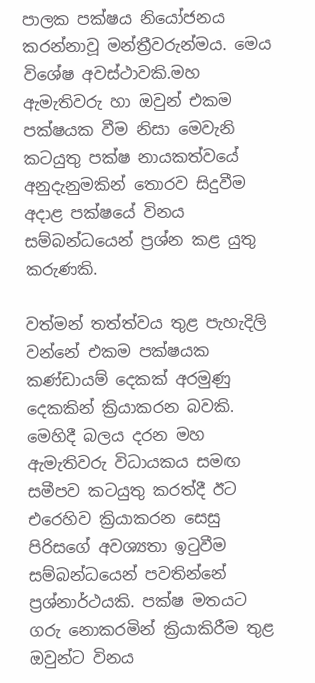පාලක පක්ෂය නියෝජනය කරන්නාවූ මන්ත්‍රීවරුන්මය. මෙය විශේෂ අවස්ථාවකි.මහ ඇමැතිවරු හා ඔවුන් එකම පක්ෂයක වීම නිසා මෙවැනි කටයුතු පක්ෂ නායකත්වයේ අනුදැනුමකින් තොරව සිදුවීම අදාළ පක්ෂයේ විනය සම්බන්ධයෙන් ප්‍රශ්න කළ යුතු කරුණකි.

වත්මන් තත්ත්වය තුළ පැහැදිලි වන්නේ එකම පක්ෂයක කණ්ඩායම් දෙකක් අරමුණු දෙකකින් ක්‍රියාකරන බවකි. මෙහිදී බලය දරන මහ ඇමැතිවරු විධායකය සමඟ සමීපව කටයුතු කරත්දී ඊට එරෙහිව ක්‍රියාකරන සෙසු පිරිසගේ අවශ්‍යතා ඉටුවීම සම්බන්ධයෙන් පවතින්නේ ප්‍රශ්නාර්ථයකි. පක්ෂ මතයට ගරු නොකරමින් ක්‍රියාකිරීම තුළ ඔවුන්ට විනය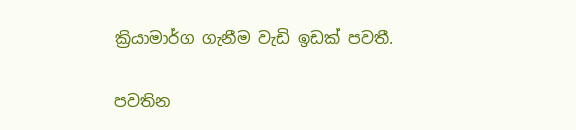ක්‍රියාමාර්ග ගැනීම වැඩි ඉඩක් පවතී.

පවතින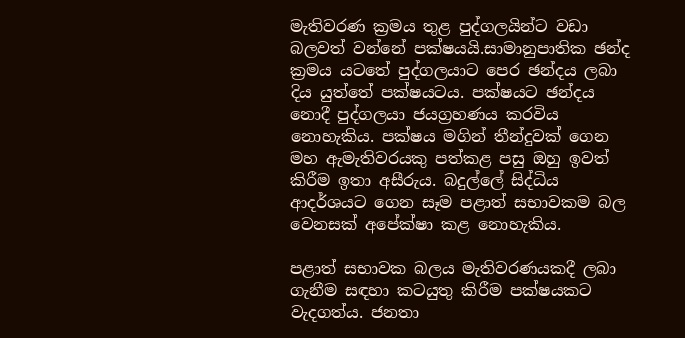මැතිවරණ ක්‍රමය තුළ පුද්ගලයින්ට වඩා බලවත් වන්නේ පක්ෂයයි.සාමානුපාතික ඡන්ද ක්‍රමය යටතේ පුද්ගලයාට පෙර ඡන්දය ලබා දිය යුත්තේ පක්ෂයටය. පක්ෂයට ඡන්දය නොදී පුද්ගලයා ජයග්‍රහණය කරවිය නොහැකිය. පක්ෂය මගින් තීන්දුවක් ගෙන මහ ඇමැතිවරයකු පත්කළ පසු ඔහු ඉවත් කිරීම ඉතා අසීරුය. බදුල්ලේ සිද්ධිය ආදර්ශයට ගෙන සෑම පළාත් සභාවකම බල වෙනසක් අපේක්ෂා කළ නොහැකිය.

පළාත් සභාවක බලය මැතිවරණයකදී ලබා ගැනීම සඳහා කටයුතු කිරීම පක්ෂයකට වැදගත්ය. ජනතා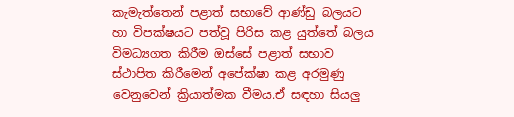කැමැත්තෙන් පළාත් සභාවේ ආණ්ඩු බලයට හා විපක්ෂයට පත්වූ පිරිස කළ යුත්තේ බලය විමධ්‍යගත කිරීම ඔස්සේ පළාත් සභාව ස්ථාපිත කිරීමෙන් අපේක්ෂා කළ අරමුණු වෙනුවෙන් ක්‍රියාත්මක වීමය.ඒ සඳහා සියලු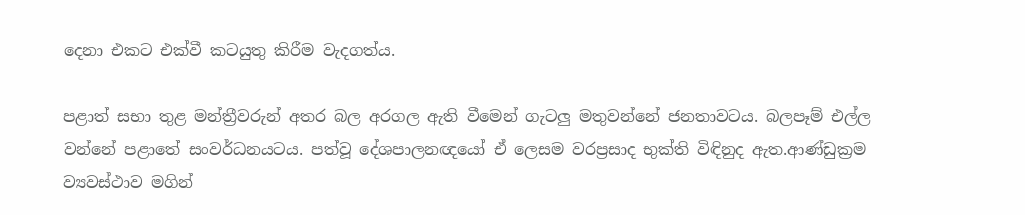දෙනා එකට එක්වී කටයුතු කිරීම වැදගත්ය.

පළාත් සභා තුළ මන්ත්‍රීවරුන් අතර බල අරගල ඇති වීමෙන් ගැටලු මතුවන්නේ ජනතාවටය. බලපෑම් එල්ල වන්නේ පළාතේ සංවර්ධනයටය. පත්වූ දේශපාලනඥයෝ ඒ ලෙසම වරප්‍රසාද භුක්ති විඳිනුද ඇත.ආණ්ඩුක්‍රම ව්‍යවස්ථාව මගින්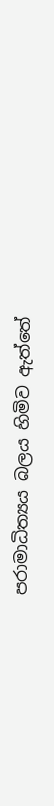පරාමාධිත්‍යය බලය හිමිව ඇත්තේ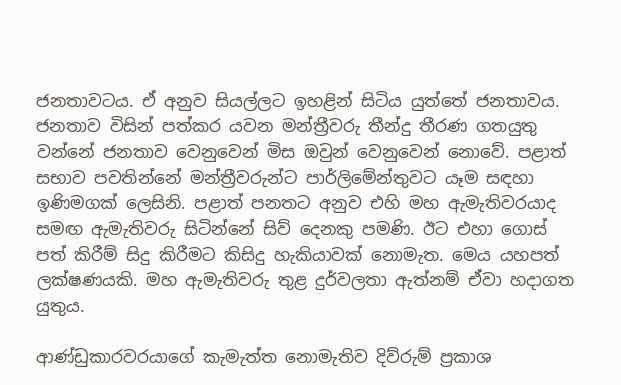ජනතාවටය. ඒ අනුව සියල්ලට ඉහළින් සිටිය යුත්තේ ජනතාවය. ජනතාව විසින් පත්කර යවන මන්ත්‍රීවරු තීන්දු තීරණ ගතයුතු වන්නේ ජනතාව වෙනුවෙන් මිස ඔවුන් වෙනුවෙන් නොවේ. පළාත් සභාව පවතින්නේ මන්ත්‍රීවරුන්ට පාර්ලිමේන්තුවට යෑම සඳහා ඉණිමගක් ලෙසිනි. පළාත් පනතට අනුව එහි මහ ඇමැතිවරයාද සමඟ ඇමැතිවරු සිටින්නේ සිව් දෙනකු පමණි. ඊට එහා ගොස් පත් කිරීම් සිදු කිරීමට කිසිදු හැකියාවක් නොමැත. මෙය යහපත් ලක්ෂණයකි. මහ ඇමැතිවරු තුළ දුර්වලතා ඇත්නම් ඒවා හදාගත යුතුය.

ආණ්ඩුකාරවරයාගේ කැමැත්ත නොමැතිව දිව්රුම් ප්‍රකාශ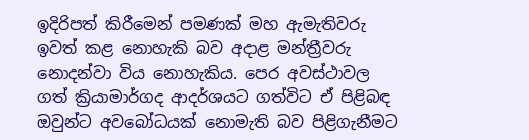ඉදිරිපත් කිරීමෙන් පමණක් මහ ඇමැතිවරු ඉවත් කළ නොහැකි බව අදාළ මන්ත්‍රීවරු නොදන්වා විය නොහැකිය. පෙර අවස්ථාවල ගත් ක්‍රියාමාර්ගද ආදර්ශයට ගත්විට ඒ පිළිබඳ ඔවුන්ට අවබෝධයක් නොමැති බව පිළිගැනීමට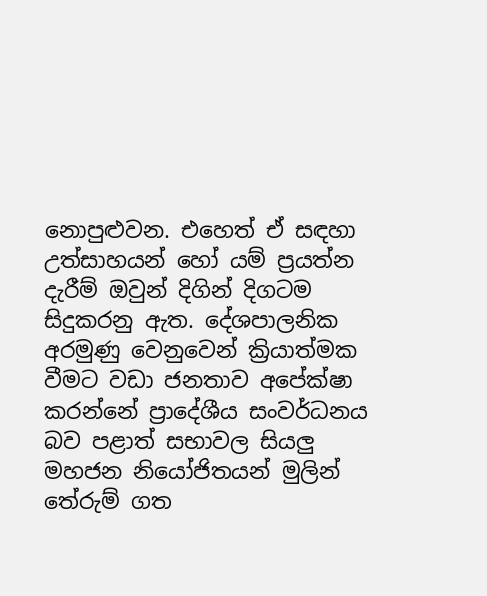නොපුළුවන. එහෙත් ඒ සඳහා උත්සාහයන් හෝ යම් ප්‍රයත්න දැරීම් ඔවුන් දිගින් දිගටම සිදුකරනු ඇත. දේශපාලනික අරමුණු වෙනුවෙන් ක්‍රියාත්මක වීමට වඩා ජනතාව අපේක්ෂා කරන්නේ ප්‍රාදේශීය සංවර්ධනය බව පළාත් සභාවල සියලු මහජන නියෝජිතයන් මුලින් තේරුම් ගත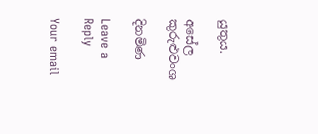යුතුය.

අසේල කුරුළුවංශ

දිනමිණ

Leave a Reply

Your email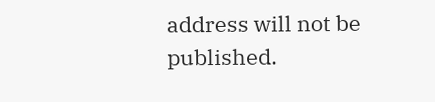address will not be published.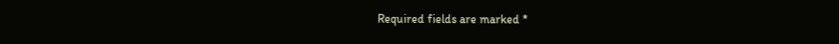Required fields are marked *